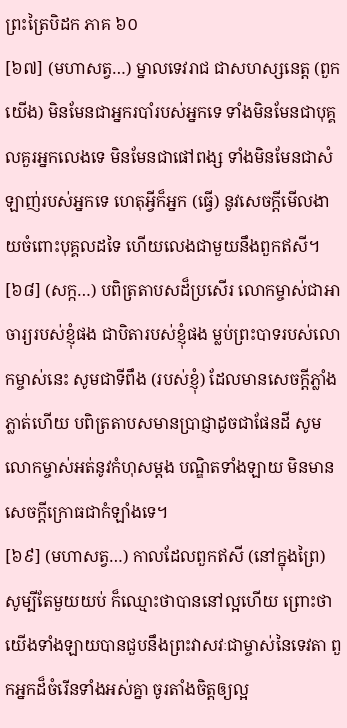ព្រះត្រៃបិដក ភាគ ៦០
[៦៧] (មហាសត្វ…) ម្នាលទេវរាជ ជាសហស្សនេត្ត (ពួកយើង) មិនមែនជាអ្នករបាំរបស់អ្នកទេ ទាំងមិនមែនជាបុគ្គលគួរអ្នកលេងទេ មិនមែនជាផៅពង្ស ទាំងមិនមែនជាសំឡាញ់របស់អ្នកទេ ហេតុអ្វីក៏អ្នក (ធ្វើ) នូវសេចក្តីមើលងាយចំពោះបុគ្គលដទៃ ហើយលេងជាមួយនឹងពួកឥសី។
[៦៨] (សក្ក…) បពិត្រតាបសដ៏ប្រសើរ លោកម្ចាស់ជាអាចារ្យរបស់ខ្ញុំផង ជាបិតារបស់ខ្ញុំផង ម្លប់ព្រះបាទរបស់លោកម្ចាស់នេះ សូមជាទីពឹង (របស់ខ្ញុំ) ដែលមានសេចក្តីភ្លាំងភ្លាត់ហើយ បពិត្រតាបសមានប្រាជ្ញាដូចជាផែនដី សូមលោកម្ចាស់អត់នូវកំហុសម្តង បណ្ឌិតទាំងឡាយ មិនមានសេចក្តីក្រោធជាកំឡាំងទេ។
[៦៩] (មហាសត្វ…) កាលដែលពួកឥសី (នៅក្នុងព្រៃ) សូម្បីតែមួយយប់ ក៏ឈ្មោះថាបាននៅល្អហើយ ព្រោះថា យើងទាំងឡាយបានជួបនឹងព្រះវាសវៈជាម្ចាស់នៃទេវតា ពួកអ្នកដ៏ចំរើនទាំងអស់គ្នា ចូរតាំងចិត្តឲ្យល្អ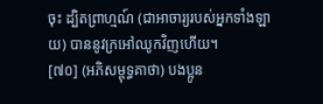ចុះ ដ្បិតព្រាហ្មណ៍ (ជាអាចារ្យរបស់អ្នកទាំងឡាយ) បាននូវក្រអៅឈូកវិញហើយ។
[៧០] (អភិសម្ពុទ្ធគាថា) បងប្អូន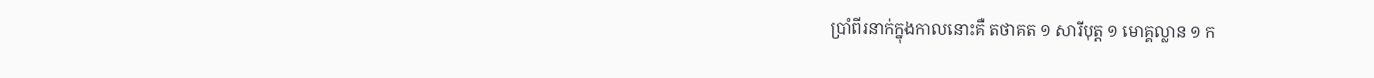បាំ្រពីរនាក់ក្នុងកាលនោះគឺ តថាគត ១ សារីបុត្ត ១ មោគ្គល្លាន ១ ក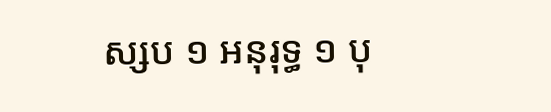ស្សប ១ អនុរុទ្ធ ១ បុ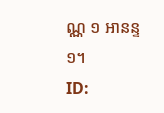ណ្ណ ១ អានន្ទ ១។
ID: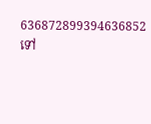636872899394636852
ទៅ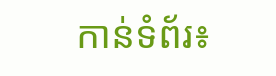កាន់ទំព័រ៖